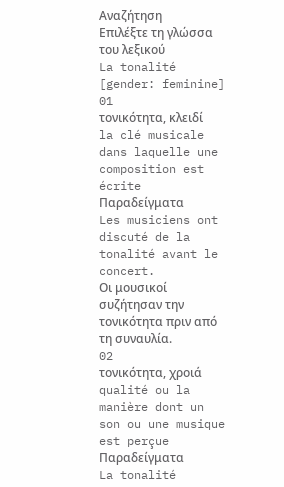Αναζήτηση
Επιλέξτε τη γλώσσα του λεξικού
La tonalité
[gender: feminine]
01
τονικότητα, κλειδί
la clé musicale dans laquelle une composition est écrite
Παραδείγματα
Les musiciens ont discuté de la tonalité avant le concert.
Οι μουσικοί συζήτησαν την τονικότητα πριν από τη συναυλία.
02
τονικότητα, χροιά
qualité ou la manière dont un son ou une musique est perçue
Παραδείγματα
La tonalité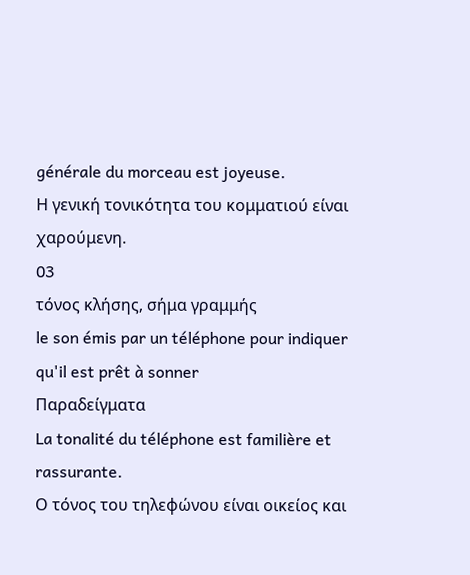générale du morceau est joyeuse.
Η γενική τονικότητα του κομματιού είναι χαρούμενη.
03
τόνος κλήσης, σήμα γραμμής
le son émis par un téléphone pour indiquer qu'il est prêt à sonner
Παραδείγματα
La tonalité du téléphone est familière et rassurante.
Ο τόνος του τηλεφώνου είναι οικείος και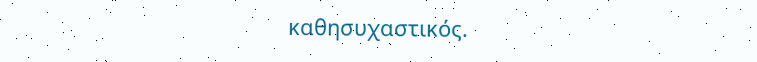καθησυχαστικός.